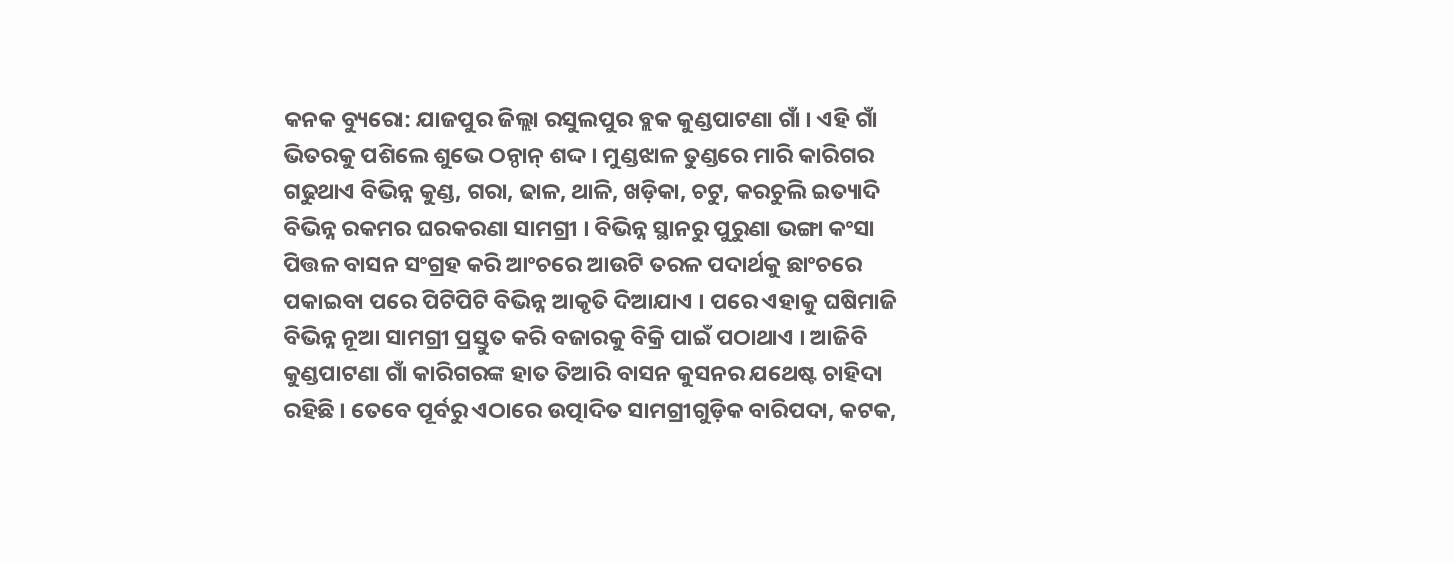କନକ ବ୍ୟୁରୋ: ଯାଜପୁର ଜିଲ୍ଲା ରସୁଲପୁର ବ୍ଲକ କୁଣ୍ଡପାଟଣା ଗାଁ । ଏହି ଗାଁ ଭିତରକୁ ପଶିଲେ ଶୁଭେ ଠନ୍ଠାନ୍ ଶଦ୍ଦ । ମୁଣ୍ଡଝାଳ ତୁଣ୍ଡରେ ମାରି କାରିଗର ଗଢୁଥାଏ ବିଭିନ୍ନ କୁଣ୍ଡ, ଗରା, ଢାଳ, ଥାଳି, ଖଡ଼ିକା, ଚଟୁ, କରଚୁଲି ଇତ୍ୟାଦି ବିଭିନ୍ନ ରକମର ଘରକରଣା ସାମଗ୍ରୀ । ବିଭିନ୍ନ ସ୍ଥାନରୁ ପୁରୁଣା ଭଙ୍ଗା କଂସା ପିତ୍ତଳ ବାସନ ସଂଗ୍ରହ କରି ଆଂଚରେ ଆଉଟି ତରଳ ପଦାର୍ଥକୁ ଛାଂଚରେ ପକାଇବା ପରେ ପିଟିପିଟି ବିଭିନ୍ନ ଆକୃତି ଦିଆଯାଏ । ପରେ ଏହାକୁ ଘଷିମାଜି ବିଭିନ୍ନ ନୂଆ ସାମଗ୍ରୀ ପ୍ରସ୍ତୁତ କରି ବଜାରକୁ ବିକ୍ରି ପାଇଁ ପଠାଥାଏ । ଆଜିବି କୁଣ୍ଡପାଟଣା ଗାଁ କାରିଗରଙ୍କ ହାତ ତିଆରି ବାସନ କୁସନର ଯଥେଷ୍ଟ ଚାହିଦା ରହିଛି । ତେବେ ପୂର୍ବରୁ ଏଠାରେ ଉତ୍ପାଦିତ ସାମଗ୍ରୀଗୁଡ଼ିକ ବାରିପଦା, କଟକ,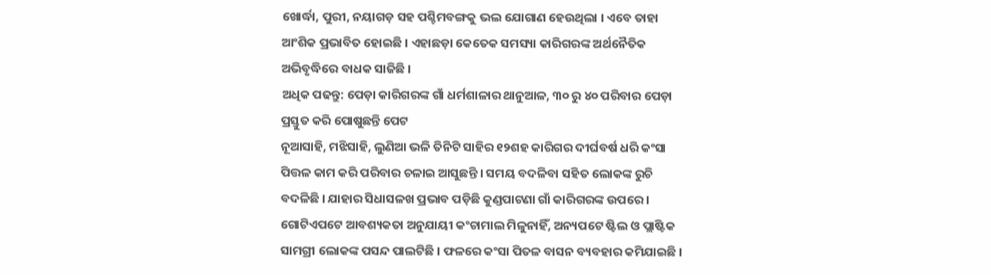ଖୋର୍ଦ୍ଧା, ପୁରୀ, ନୟାଗଡ଼ ସହ ପଶ୍ଚିମବଙ୍ଗକୁ ଭଲ ଯୋଗାଣ ହେଉଥିଲା । ଏବେ ତାହା ଆଂଶିକ ପ୍ରଭାବିତ ହୋଇଛି । ଏହାଛଡ଼ା କେତେକ ସମସ୍ୟା କାରିଗରଙ୍କ ଅର୍ଥନୈତିକ ଅଭିବୃଦ୍ଧିରେ ବାଧକ ସାଜିଛି ।
ଅଧିକ ପଢନ୍ତୁ: ପେଡ଼ା କାରିଗରଙ୍କ ଗାଁ ଧର୍ମଶାଳାର ଥାନୁଆଳ, ୩୦ ରୁ ୪୦ ପରିବାର ପେଡ଼ା ପ୍ରସ୍ତୁତ କରି ପୋଷୁଛନ୍ତି ପେଟ
ନୂଆସାହି, ମଝିସାହି, ଲୁଣିଆ ଭଳି ତିନିଟି ସାହିର ୧୨ଶହ କାରିଗର ଦୀର୍ଘବର୍ଷ ଧରି କଂସା ପିତ୍ତଳ କାମ କରି ପରିବାର ଚଳାଇ ଆସୁଛନ୍ତି । ସମୟ ବଦଳିବା ସହିତ ଲୋକଙ୍କ ରୁଚି ବଦଳିଛି । ଯାହାର ସିଧାସଳଖ ପ୍ରଭାବ ପଡ଼ିଛି କୁଣ୍ଡପାଟଣା ଗାଁ କାରିଗରଙ୍କ ଉପରେ । ଗୋଟିଏପଟେ ଆବଶ୍ୟକତା ଅନୁଯାୟୀ କଂଚାମାଲ ମିଳୁନାହିଁ, ଅନ୍ୟପଟେ ଷ୍ଟିଲ ଓ ପ୍ଲାଷ୍ଟିକ ସାମଗ୍ରୀ ଲୋକଙ୍କ ପସନ୍ଦ ପାଲଟିଛି । ଫଳରେ କଂସା ପିତଳ ବାସନ ବ୍ୟବହାର କମିଯାଇଛି ।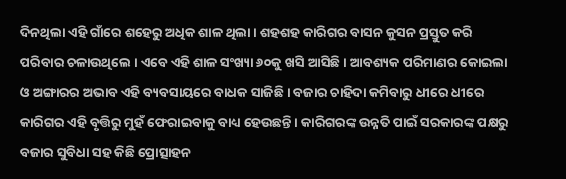ଦିନଥିଲା ଏହି ଗାଁରେ ଶହେରୁ ଅଧିକ ଶାଳ ଥିଲା । ଶହଶହ କାରିଗର ବାସନ କୁସନ ପ୍ରସ୍ତୁତ କରି ପରିବାର ଚଳାଉଥିଲେ । ଏବେ ଏହି ଶାଳ ସଂଖ୍ୟା ୬୦କୁ ଖସି ଆସିଛି । ଆବଶ୍ୟକ ପରିମାଣର କୋଇଲା ଓ ଅଙ୍ଗାରର ଅଭାବ ଏହି ବ୍ୟବସାୟରେ ବାଧକ ସାଜିଛି । ବଜାର ଚାହିଦା କମିବାରୁ ଧୀରେ ଧୀରେ କାରିଗର ଏହି ବୃତ୍ତିରୁ ମୁହଁ ଫେରାଇବାକୁ ବାଧ୍ୟ ହେଉଛନ୍ତି । କାରିଗରଙ୍କ ଉନ୍ନତି ପାଇଁ ସରକାରଙ୍କ ପକ୍ଷରୁ ବଜାର ସୁବିଧା ସହ କିଛି ପ୍ରୋତ୍ସାହନ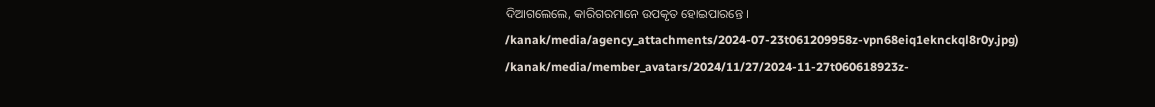ଦିଆଗଲେଲେ, କାରିଗରମାନେ ଉପକୃତ ହୋଇପାରନ୍ତେ ।
/kanak/media/agency_attachments/2024-07-23t061209958z-vpn68eiq1eknckql8r0y.jpg)
/kanak/media/member_avatars/2024/11/27/2024-11-27t060618923z-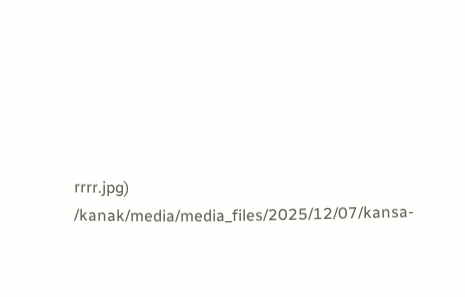rrrr.jpg)
/kanak/media/media_files/2025/12/07/kansa-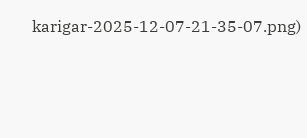karigar-2025-12-07-21-35-07.png)